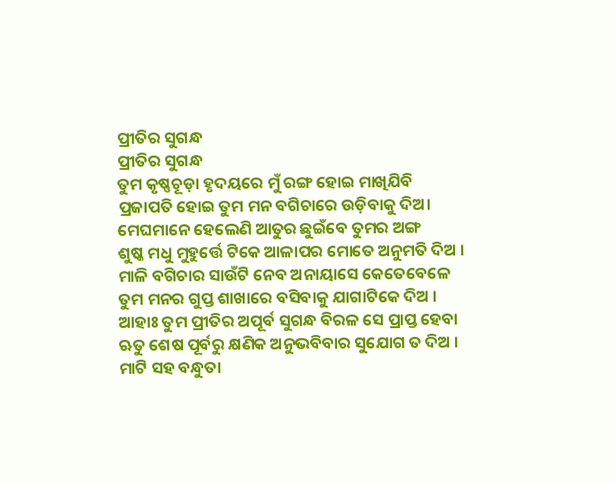ପ୍ରୀତିର ସୁଗନ୍ଧ
ପ୍ରୀତିର ସୁଗନ୍ଧ
ତୁମ କୃଷ୍ଣଚୂଡ଼ା ହୃଦୟରେ ମୁଁ ରଙ୍ଗ ହୋଇ ମାଖିଯିବି
ପ୍ରଜାପତି ହୋଇ ତୁମ ମନ ବଗିଚାରେ ଉଡ଼ିବାକୁ ଦିଅ।
ମେଘମାନେ ହେଲେଣି ଆତୁର ଛୁଇଁବେ ତୁମର ଅଙ୍ଗ
ଶୁଷ୍କ ମଧୁ ମୁହୁର୍ତ୍ତେ ଟିକେ ଆଳାପର ମୋତେ ଅନୁମତି ଦିଅ ।
ମାଳି ବଗିଚାର ସାଉଁଟି ନେବ ଅନାୟାସେ କେତେବେଳେ
ତୁମ ମନର ଗୁପ୍ତ ଶାଖାରେ ବସିବାକୁ ଯାଗାଟିକେ ଦିଅ ।
ଆହାଃ ତୁମ ପ୍ରୀତିର ଅପୂର୍ବ ସୁଗନ୍ଧ ବିରଳ ସେ ପ୍ରାପ୍ତ ହେବା
ଋତୁ ଶେଷ ପୂର୍ବରୁ କ୍ଷଣିକ ଅନୁଭବିବାର ସୁଯୋଗ ତ ଦିଅ ।
ମାଟି ସହ ବନ୍ଧୁତା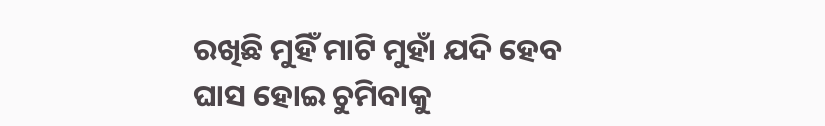ରଖିଛି ମୁହିଁ ମାଟି ମୁହାଁ ଯଦି ହେବ
ଘାସ ହୋଇ ଚୁମିବାକୁ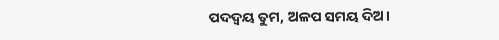ପଦଦ୍ୱୟ ତୁମ, ଅଳପ ସମୟ ଦିଅ।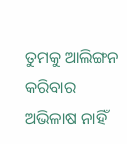ତୁମକୁ ଆଲିଙ୍ଗନ କରିବାର ଅଭିଳାଷ ନାହିଁ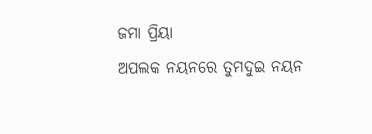ଜମା ପ୍ରିୟା
ଅପଲକ ନୟନରେ ତୁମଦୁଇ ନୟନ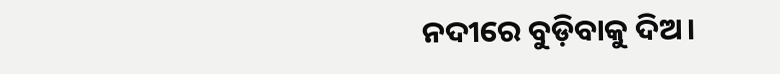ନଦୀରେ ବୁଡ଼ିବାକୁ ଦିଅ।